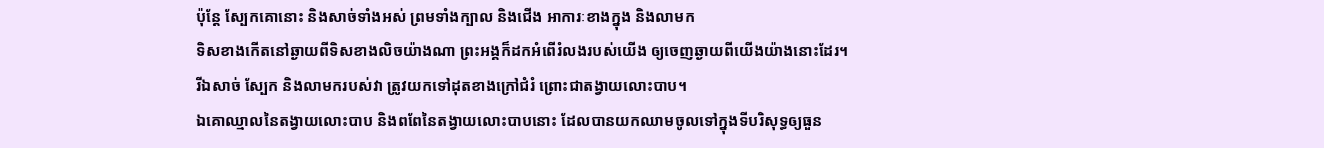ប៉ុន្តែ ស្បែកគោនោះ និងសាច់ទាំងអស់ ព្រមទាំងក្បាល និងជើង អាការៈខាងក្នុង និងលាមក
ទិសខាងកើតនៅឆ្ងាយពីទិសខាងលិចយ៉ាងណា ព្រះអង្គក៏ដកអំពើរំលងរបស់យើង ឲ្យចេញឆ្ងាយពីយើងយ៉ាងនោះដែរ។
រីឯសាច់ ស្បែក និងលាមករបស់វា ត្រូវយកទៅដុតខាងក្រៅជំរំ ព្រោះជាតង្វាយលោះបាប។
ឯគោឈ្មាលនៃតង្វាយលោះបាប និងពពែនៃតង្វាយលោះបាបនោះ ដែលបានយកឈាមចូលទៅក្នុងទីបរិសុទ្ធឲ្យធួន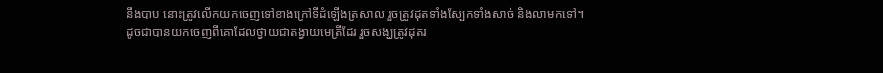នឹងបាប នោះត្រូវលើកយកចេញទៅខាងក្រៅទីដំឡើងត្រសាល រួចត្រូវដុតទាំងស្បែកទាំងសាច់ និងលាមកទៅ។
ដូចជាបានយកចេញពីគោដែលថ្វាយជាតង្វាយមេត្រីដែរ រួចសង្ឃត្រូវដុតរ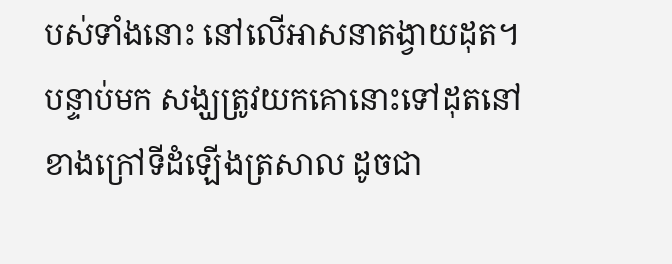បស់ទាំងនោះ នៅលើអាសនាតង្វាយដុត។
បន្ទាប់មក សង្ឃត្រូវយកគោនោះទៅដុតនៅខាងក្រៅទីដំឡើងត្រសាល ដូចជា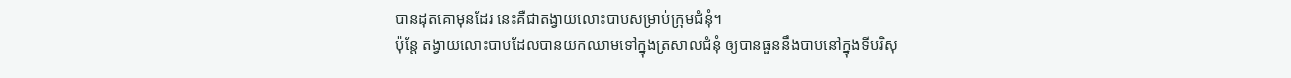បានដុតគោមុនដែរ នេះគឺជាតង្វាយលោះបាបសម្រាប់ក្រុមជំនុំ។
ប៉ុន្តែ តង្វាយលោះបាបដែលបានយកឈាមទៅក្នុងត្រសាលជំនុំ ឲ្យបានធួននឹងបាបនៅក្នុងទីបរិសុ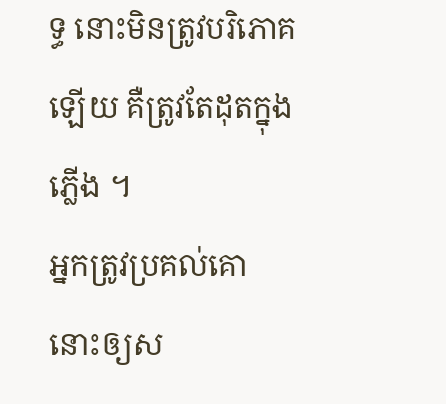ទ្ធ នោះមិនត្រូវបរិភោគឡើយ គឺត្រូវតែដុតក្នុងភ្លើង ។
អ្នកត្រូវប្រគល់គោនោះឲ្យស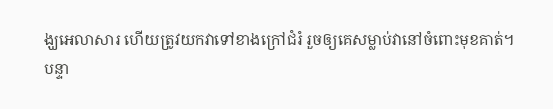ង្ឃអេលាសារ ហើយត្រូវយកវាទៅខាងក្រៅជំរំ រួចឲ្យគេសម្លាប់វានៅចំពោះមុខគាត់។
បន្ទា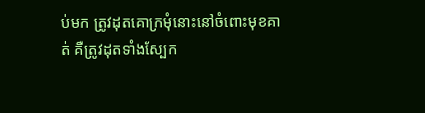ប់មក ត្រូវដុតគោក្រមុំនោះនៅចំពោះមុខគាត់ គឺត្រូវដុតទាំងស្បែក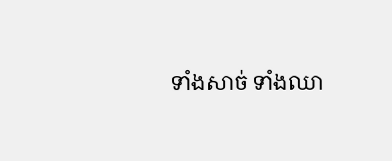ទាំងសាច់ ទាំងឈា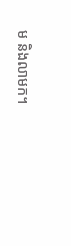ម និងលាមក។